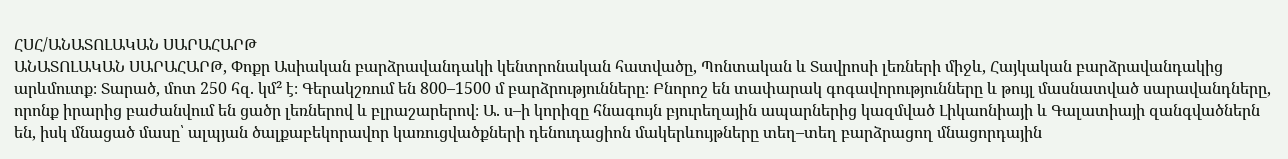ՀՍՀ/ԱՆԱՏՈԼԱԿԱՆ ՍԱՐԱՀԱՐԹ
ԱՆԱՏՈԼԱԿԱՆ ՍԱՐԱՀԱՐԹ, Փոքր Ասիական բարձրավանդակի կենտրոնական հատվածը, Պոնտական և Տավրոսի լեռների միջև, Հայկական բարձրավանդակից արևմուտք։ Տարած, մոտ 250 հզ. կմ² է։ Գերակշռում են 800–1500 մ բարձրությունները։ Բնորոշ են տափարակ գոգավորությունները և թույլ մասնատված սարավանդները, որոնք իրարից բաժանվում են ցածր լեռներով և բլրաշարերով։ Ա. ս–ի կորիզը հնագույն բյուրեղային ապարներից կազմված Լիկաոնիայի և Գալատիայի զանգվածներն են, իսկ մնացած մասը՝ ալպյան ծալքաբեկորավոր կառուցվածքների դենուդացիոն մակերևույթները տեղ–տեղ բարձրացող մնացորդային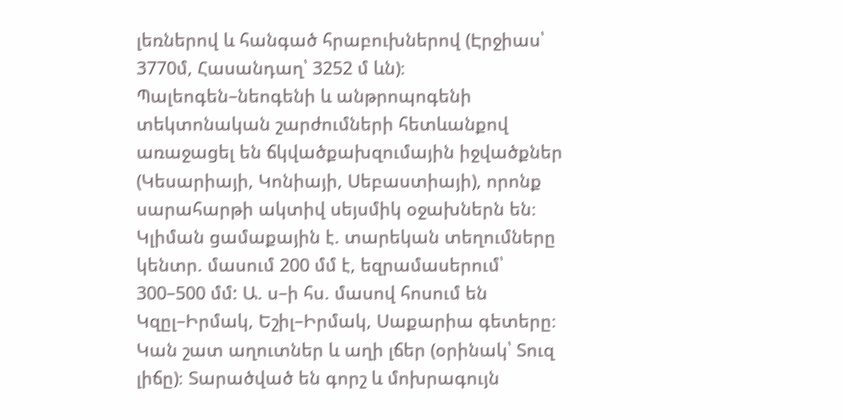լեռներով և հանգած հրաբուխներով (Էրջիաս՝ 3770մ, Հասանդաղ՝ 3252 մ ևն)։ Պալեոգեն–նեոգենի և անթրոպոգենի տեկտոնական շարժումների հետևանքով առաջացել են ճկվածքախզումային իջվածքներ (Կեսարիայի, Կոնիայի, Սեբաստիայի), որոնք սարահարթի ակտիվ սեյսմիկ օջախներն են։ Կլիման ցամաքային է. տարեկան տեղումները կենտր. մասում 200 մմ է, եզրամասերում՝ 300–500 մմ: Ա. ս–ի հս. մասով հոսում են Կզըլ–Իրմակ, Եշիլ–Իրմակ, Սաքարիա գետերը։ Կան շատ աղուտներ և աղի լճեր (օրինակ՝ Տուզ լիճը)։ Տարածված են գորշ և մոխրագույն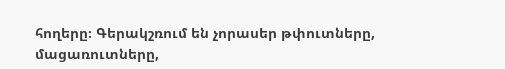հողերը։ Գերակշռում են չորասեր թփուտները, մացառուտները,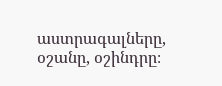աստրագալները, օշանը, օշինդրը։